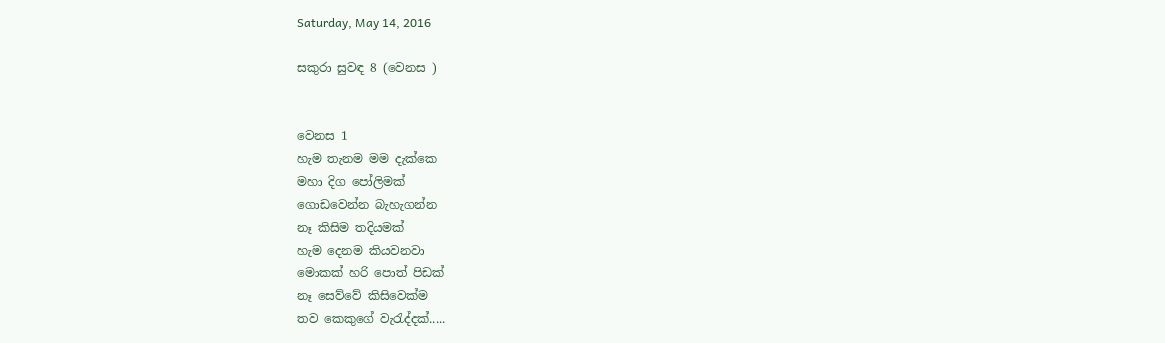Saturday, May 14, 2016

සකුරා සුවඳ 8 (වෙනස )


වෙනස 1
හැම තැනම මම දැක්කෙ
මහා දිග පෝලිමක්
ගොඩවෙන්න බැහැගන්න
නෑ කිසිම තදියමක්
හැම දෙනම කියවනවා
මොකක් හරි පොත් පිඩක්
නෑ සෙව්වේ කිසිවෙක්ම
තව කෙකුගේ වැරැද්දක්.....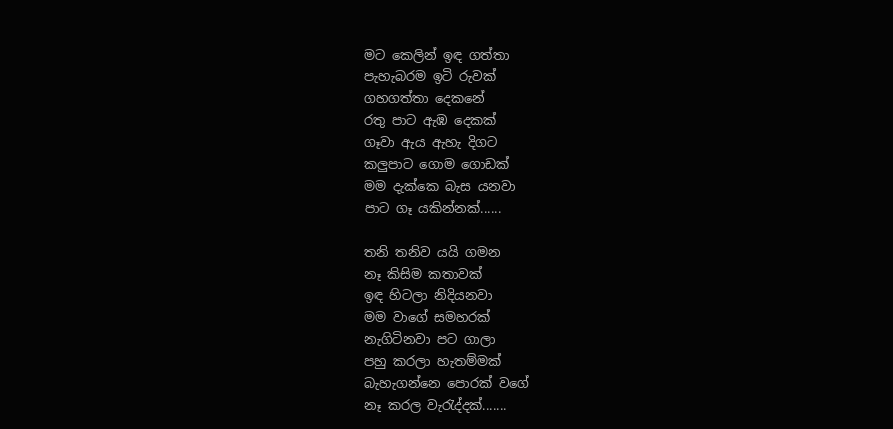මට කෙලින් ඉඳ ගත්තා
පැහැබරම ඉටි රුවක්
ගහගත්තා දෙකනේ
රතු පාට ඇඹ දෙකක්
ගෑවා ඇය ඇහැ දිගට
කලුපාට ගොම ගොඩක්
මම දැක්කෙ බැස යනවා
පාට ගෑ යකින්නක්......

තනි තනිව යයි ගමන
නෑ කිසිම කතාවක්
ඉඳ හිටලා නිදියනවා
මම වාගේ සමහරක්
නැගිටිනවා පට ගාලා
පහු කරලා හැතම්මක්
බැහැගන්නෙ පොරක් වගේ
නෑ කරල වැරැද්දක්.......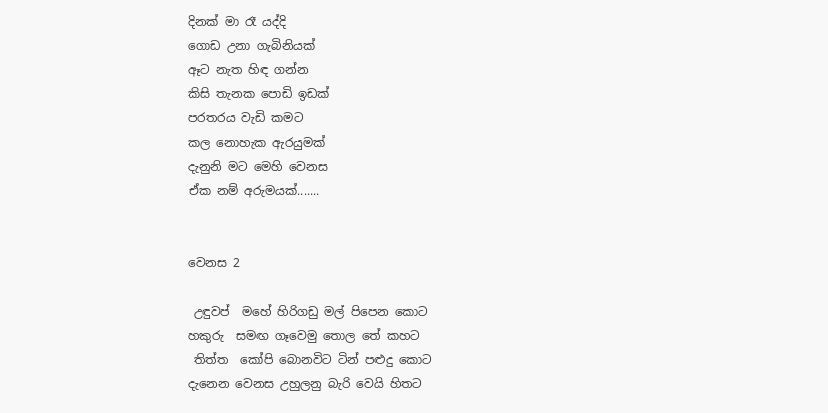දිනක් මා රෑ යද්දි
ගොඩ උනා ගැබිනියක්
ඈට නැත හිඳ ගන්න
කිසි තැනක පොඩි ඉඩක්
පරතරය වැඩි කමට
කල නොහැක ඇරයුමක්
දැනුනි මට මෙහි වෙනස
ඒක නම් අරුමයක්.......


වෙනස 2

 උඳුවප්  මහේ හිරිගඩු මල් පිපෙන කොට
හකුරු  සමඟ ගෑවෙමු තොල තේ කහට
 තිත්ත  කෝපි බොනවිට ටින් පළුදු කොට
දැනෙන වෙනස උහුලනු බැරි වෙයි හිතට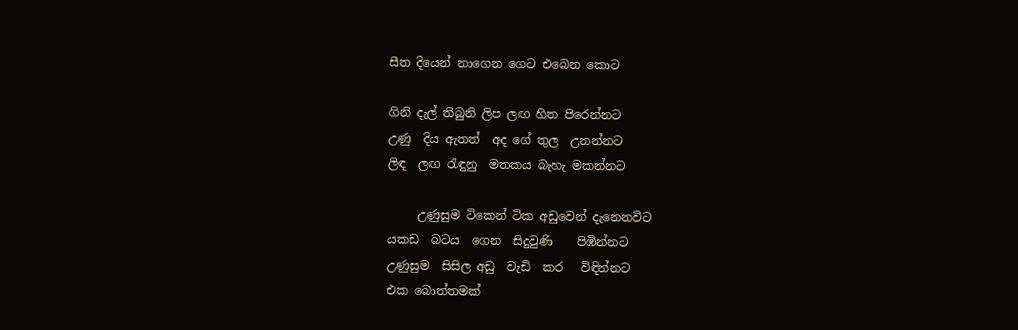සීත දියෙන් නාගෙන ගෙට එබෙන කොට

ගිනි දැල් තිබුනි ලිප ලඟ හිත පිරෙන්නට
උණු  දිය ඇතත්  අද ගේ තුල  උනන්නට
ලිඳ  ලඟ රැඳුනු  මතකය බැහැ මකන්නට

     උණුසුම ටිකෙන් ටික අඩුවෙන් දැනෙනවිට
යකඩ  බටය  ගෙන  සිදුවුණි    පිඹින්නට
උණුසුම  සිසිල අඩු  වැඩි  කර   විඳින්නට
එක බොත්තමක්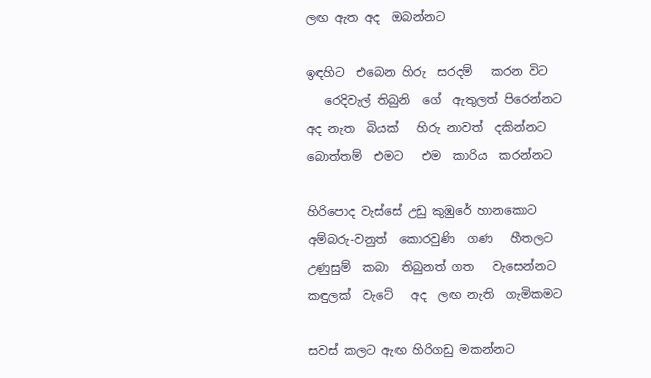ලඟ ඇත අද  ඔබන්නට

ඉඳහිට  එබෙන හිරු  සරදම්   කරන විට
   රෙදිවැල් තිබුනි  ගේ  ඇතුලත් පිරෙන්නට
අද නැත  බියක්   හිරු නාවත්  දකින්නට
බොත්තම්  එමට   එම  කාරිය  කරන්නට

හිරිපොද වැස්සේ උඩු කුඹුරේ හානකොට
අම්බරු-වනුත්  කොරවුණි  ගණ   හීතලට
උණුසුම්  කබා  තිබුනත් ගත   වැසෙන්නට
කඳුලක්  වැටේ   අද  ලඟ නැති  ගැමිකමට

සවස් කලට ඇඟ හිරිගඩු මකන්නට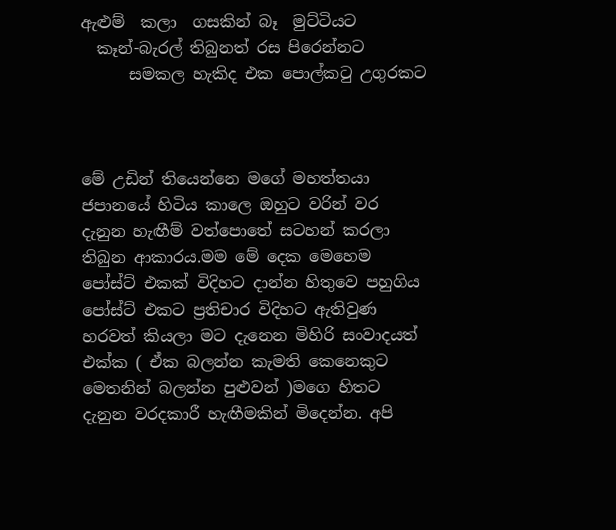ඇළුම්  කලා  ගසකින් බෑ  මුට්ටියට
  කෑන්-බැරල් තිබුනත් රස පිරෙන්නට
      සමකල හැකිද එක පොල්කටු උගුරකට



මේ උඩින් තියෙන්නෙ මගේ මහත්තයා ජපානයේ හිටිය කාලෙ ඔහුට වරින් වර දැනුන හැඟීම් වත්පොතේ සටහන් කරලා තිබුන ආකාරය.මම මේ දෙක මෙහෙම පෝස්ට් එකක් විදිහට දාන්න හිතුවෙ පහුගිය පෝස්ට් එකට ප්‍රතිචාර විදිහට ඇතිවුණ හරවත් කියලා මට දැනෙන මිහිරි සංවාදයත් එක්ක ( ඒක බලන්න කැමති කෙනෙකුට මෙතනින් බලන්න පුළුවන් )මගෙ හිතට දැනුන වරදකාරී හැඟීමකින් මිදෙන්න. අපි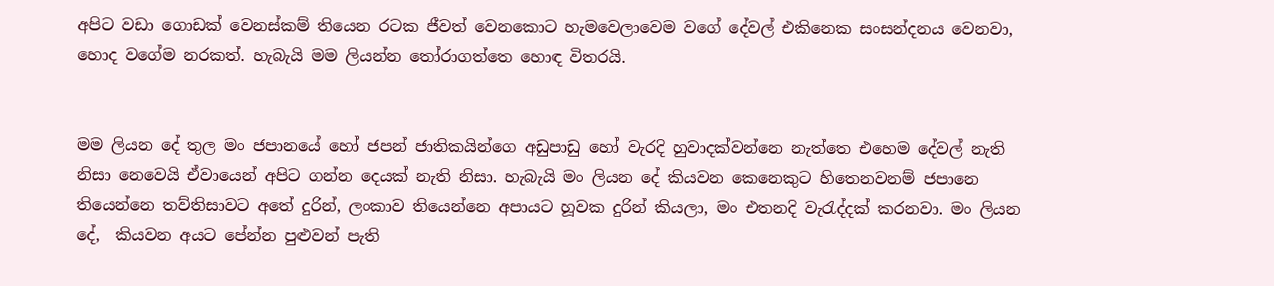අපිට වඩා ගොඩක් වෙනස්කම් තියෙන රටක ජීවත් වෙනකොට හැමවෙලාවෙම වගේ දේවල් එකිනෙක සංසන්දනය වෙනවා, හොද වගේම නරකත්. හැබැයි මම ලියන්න තෝරාගත්තෙ හොඳ විතරයි.


මම ලියන දේ තුල මං ජපානයේ හෝ ජපන් ජාතිකයින්ගෙ අඩුපාඩු හෝ වැරදි හුවාදක්වන්නෙ නැත්තෙ එහෙම දේවල් නැති නිසා නෙවෙයි ඒවායෙන් අපිට ගන්න දෙයක් නැති නිසා. හැබැයි මං ලියන දේ කියවන කෙනෙකුට හිතෙනවනම් ජපානෙ තියෙන්නෙ තව්තිසාවට අතේ දුරින්, ලංකාව තියෙන්නෙ අපායට හූවක දුරින් කියලා, මං එතනදි වැරැද්දක් කරනවා. මං ලියන දේ,  කියවන අයට පේන්න පුළුවන් පැති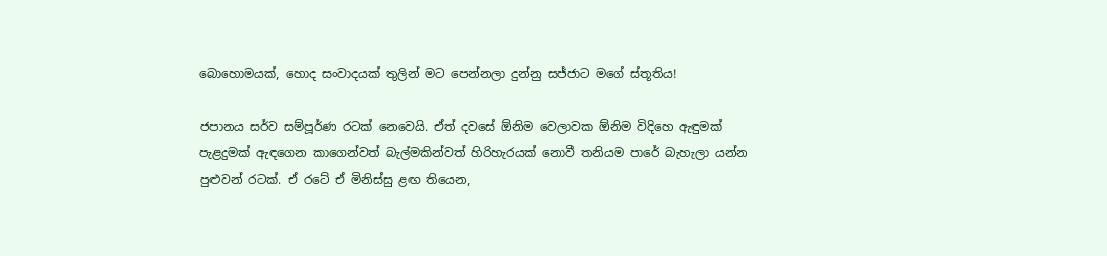බොහොමයක්, හොද සංවාදයක් තුලින් මට පෙන්නලා දුන්නු සජ්ජාට මගේ ස්තූතිය!

ජපානය සර්ව සම්පූර්ණ රටක් නෙවෙයි. ඒත් දවසේ ඕනිම වෙලාවක ඕනිම විදිහෙ ඇඳුමක් පැළදුමක් ඇඳගෙන කාගෙන්වත් බැල්මකින්වත් හිරිහැරයක් නොවී තනියම පාරේ බැහැලා යන්න පුළුවන් රටක්. ඒ රටේ ඒ මිනිස්සු ළඟ තියෙන,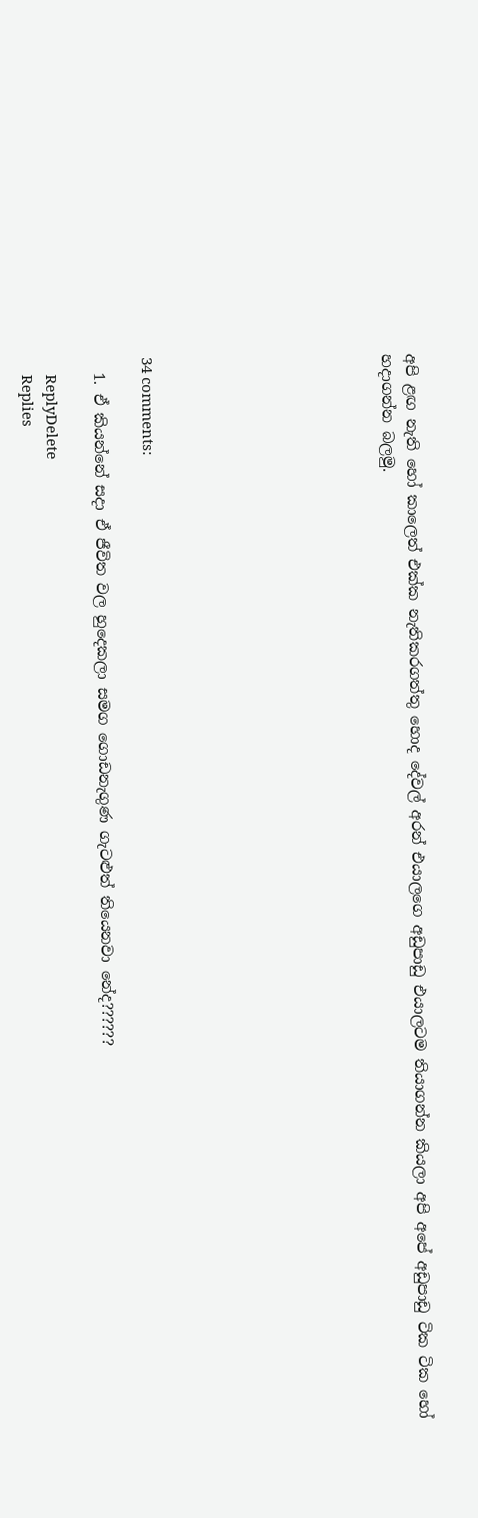අපි ළඟ නැති හෝ කාලෙත් එක්ක නැතිකරගත්තු හොද දේවල් අරන් එයාලගෙ අඩුපාඩු එයාලටම තියාගන්න කියලා අපි අපේ අඩුපාඩු ටික ටික හෝ හදාගන්න බලමු.









34 comments:

  1. ඒ කියන්නේ සදා ඒ ජීවිත වල හුදෙකලා සමග ගොඩනැගුණ ගැටළුත් තියෙනවා නේද??????

    ReplyDelete
    Replies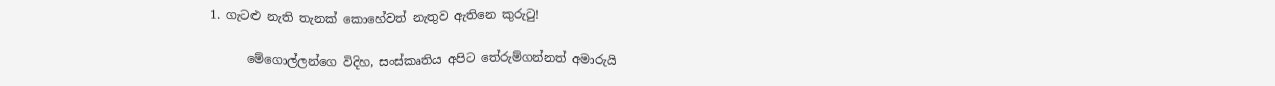1. ගැටළු නැති තැනක් කොහේවත් නැතුව ඇතිනෙ කුරුටු!

      මේගොල්ලන්ගෙ විදිහ, සංස්කෘතිය අපිට තේරුම්ගන්නත් අමාරුයි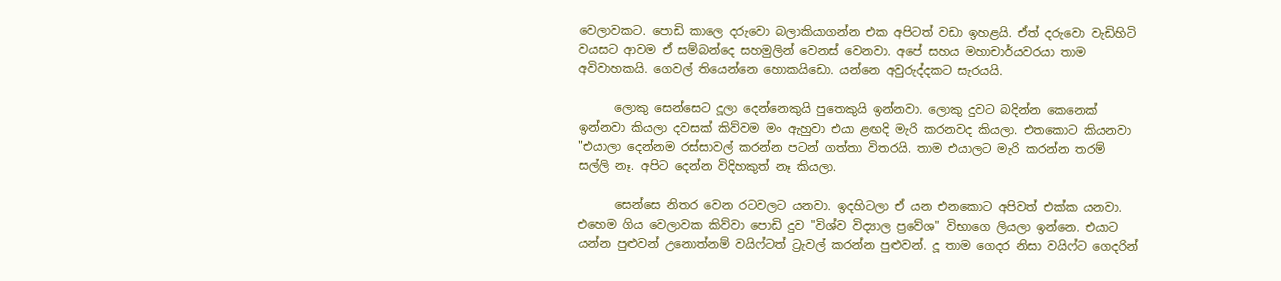වෙලාවකට. පොඩි කාලෙ දරුවො බලාකියාගන්න එක අපිටත් වඩා ඉහළයි. ඒත් දරුවො වැඩිහිටි වයසට ආවම ඒ සම්බන්දෙ සහමුලින් වෙනස් වෙනවා. අපේ සහය මහාචාර්යවරයා තාම අවිවාහකයි. ගෙවල් තියෙන්නෙ හොකයිඩො. යන්නෙ අවුරුද්දකට සැරයයි.

      ලොකු සෙන්සෙට දූලා දෙන්නෙකුයි පුතෙකුයි ඉන්නවා. ලොකු දුවට බදින්න කෙනෙක් ඉන්නවා කියලා දවසක් කිව්වම මං ඇහුවා එයා ළඟදි මැරි කරනවද කියලා. එතකොට කියනවා "එයාලා දෙන්නම රස්සාවල් කරන්න පටන් ගත්තා විතරයි. තාම එයාලට මැරි කරන්න තරම් සල්ලි නෑ. අපිට දෙන්න විදිහකුත් නෑ කියලා.

      සෙන්සෙ නිතර වෙන රටවලට යනවා. ඉදහිටලා ඒ යන එනකොට අපිවත් එක්ක යනවා. එහෙම ගිය වෙලාවක කිව්වා පොඩි දුව "විශ්ව විද්‍යාල ප්‍රවේශ" විභාගෙ ලියලා ඉන්නෙ. එයාට යන්න පුළුවන් උනොත්නම් වයිෆ්ටත් ට්‍රැවල් කරන්න පුළුවන්. දූ තාම ගෙදර නිසා වයිෆ්ට ගෙදරින්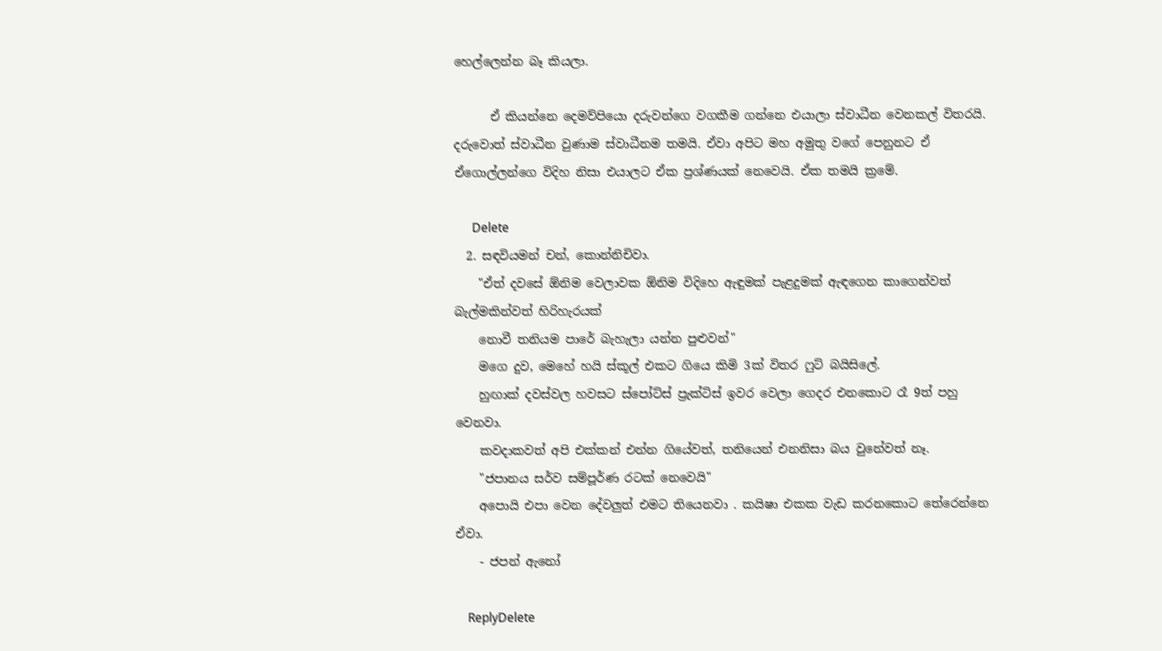හෙල්ලෙන්න බෑ කියලා.

      ඒ කියන්නෙ දෙමව්පියො දරුවන්ගෙ වගකීම ගන්නෙ එයාලා ස්වාධීන වෙනකල් විතරයි. දරුවොත් ස්වාධීන වුණාම ස්වාධීනම තමයි. ඒවා අපිට මහ අමුතු වගේ පෙනුනට ඒ ඒගොල්ලන්ගෙ විදිහ නිසා එයාලට ඒක ප්‍රශ්ණයක් නෙවෙයි. ඒක තමයි ක්‍රමේ.

      Delete
  2. සඳවියමන් චන්, කොන්නිචිවා.
    "ඒත් දවසේ ඕනිම වෙලාවක ඕනිම විදිහෙ ඇඳුමක් පැළදුමක් ඇඳගෙන කාගෙන්වත් බැල්මකින්වත් හිරිහැරයක්
    නොවී තනියම පාරේ බැහැලා යන්න පුළුවන්"
    මගෙ දුව, මෙහේ හයි ස්කූල් එකට ගියෙ කිමි 3ක් විතර ෆුට් බයිසිලේ.
    හුඟාක් දවස්වල හවසට ස්පෝට්ස් ප්‍රැක්ටිස් ඉවර වෙලා ගෙදර එනකොට රෑ 9ත් පහු වෙනවා.
    කවදාකවත් අපි එක්කන් එන්න ගියේවත්, තනියෙන් එනනිසා බය වුනේවත් නෑ.
    "ජපානය සර්ව සම්පූර්ණ රටක් නෙවෙයි"
    අපොයි එපා වෙන දේවලුත් එමට තියෙනවා . කයිෂා එකක වැඩ කරනකොට තේරෙන්නෙ ඒවා.
    - ජපන් ඇනෝ

    ReplyDelete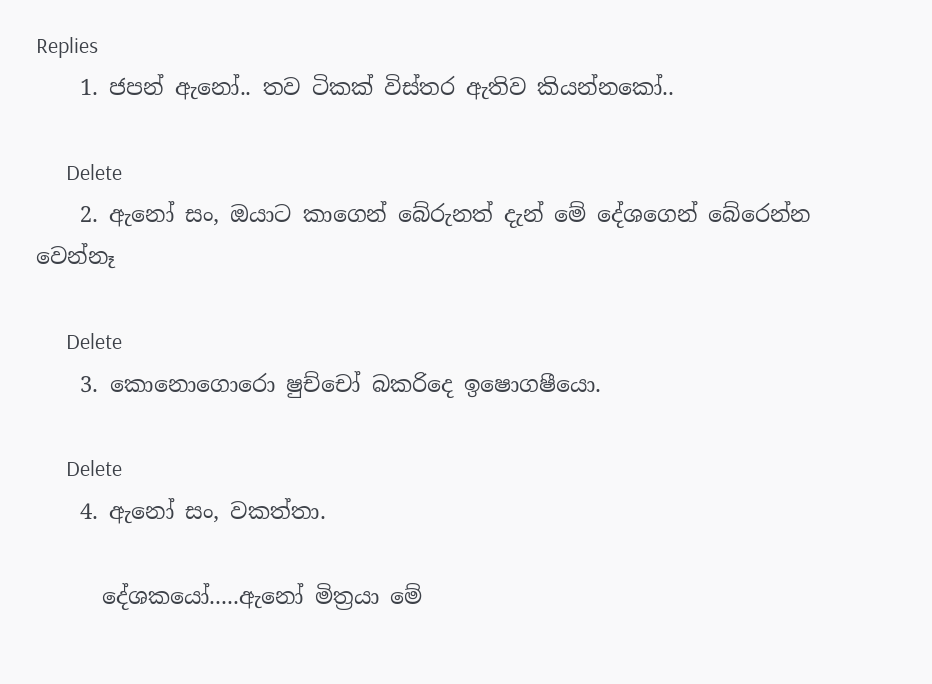Replies
    1. ජපන් ඇනෝ.. තව ටිකක් විස්තර ඇතිව කියන්නකෝ..

      Delete
    2. ඇනෝ සං, ඔයාට කාගෙන් බේරුනත් දැන් මේ දේශගෙන් බේරෙන්න වෙන්නෑ

      Delete
    3. කොනොගොරො ෂුච්චෝ බකරිදෙ ඉෂොගෂීයො.

      Delete
    4. ඇනෝ සං, වකත්තා.

      දේශකයෝ.....ඇනෝ මිත්‍රයා මේ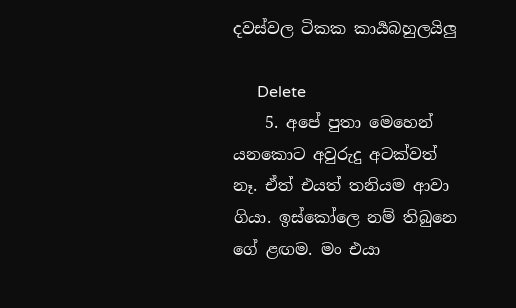දවස්වල ටිකක කාර්‍යබහුලයිලු

      Delete
    5. අපේ පුතා මෙහෙන් යනකොට අවුරුදු අටක්වත් නෑ. ඒත් එයත් තනියම ආවා ගියා. ඉස්කෝලෙ නම් තිබුනෙ ගේ ළඟම. මං එයා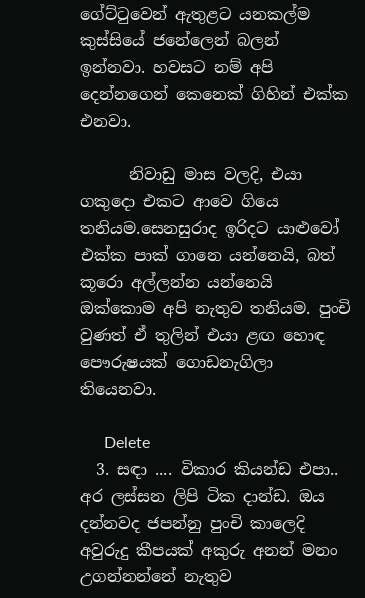ගේට්ටුවෙන් ඇතුළට යනකල්ම කුස්සියේ ජනේලෙන් බලන් ඉන්නවා. හවසට නම් අපි දෙන්නගෙන් කෙනෙක් ගිහින් එක්ක එනවා.

      නිවාඩු මාස වලදි, එයා ගකුදො එකට ආවෙ ගියෙ තනියම.සෙනසුරාද ඉරිදට යාළුවෝ එක්ක පාක් ගානෙ යන්නෙයි, බත් කූරො අල්ලන්න යන්නෙයි ඔක්කොම අපි නැතුව තනියම. පුංචි වුණත් ඒ තුලින් එයා ළඟ හොඳ පෞරුෂයක් ගොඩනැගිලා තියෙනවා.

      Delete
  3. සඳා .... විකාර කියන්ඩ එපා.. අර ලස්සන ලිපි ටික දාන්ඩ. ඔය දන්නවද ජපන්නු පුංචි කාලෙදි අවුරුදු කීපයක් අකුරු අනන් මනං උගන්නන්නේ නැතුව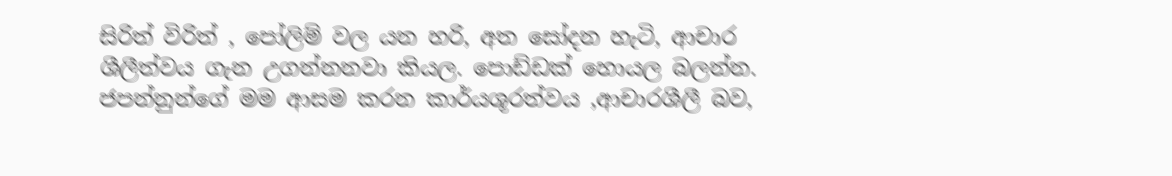සිරිත් විරිත් , පෝලිම් වල යන හරි, අත සෝදන හැටි, ආචාර ශීලීත්වය ගැන උගන්නනවා කියල. පොඩ්ඩක් හොයල බලන්න. ජපන්නුන්ගේ මම ආසම කරන කාර්යශූරත්වය ,ආචාරශීලී බව,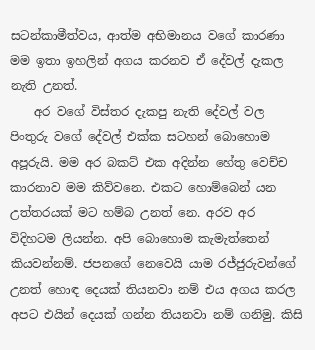සටන්කාමීත්වය, ආත්ම අභිමානය වගේ කාරණා මම ඉතා ඉහලින් අගය කරනව ඒ දේවල් දැකල නැති උනත්.
    අර වගේ විස්තර දැකපු නැති දේවල් වල පිංතුරු වගේ දේවල් එක්ක සටහන් බොහොම අපූරුයි. මම අර බකට් එක අදින්න හේතු වෙච්ච කාරනාව මම කිව්වනෙ. එකට හොම්බෙන් යන උත්තරයක් මට හම්බ උනත් නෙ. අරව අර විදිහටම ලියන්න. අපි බොහොම කැමැත්තෙන් කියවන්නම්. ජපනගේ නෙවෙයි යාම රජ්ජුරුවන්ගේ උනත් හොඳ දෙයක් තියනවා නම් එය අගය කරල අපට එයින් දෙයක් ගන්න තියනවා නම් ගනිමු. කිසි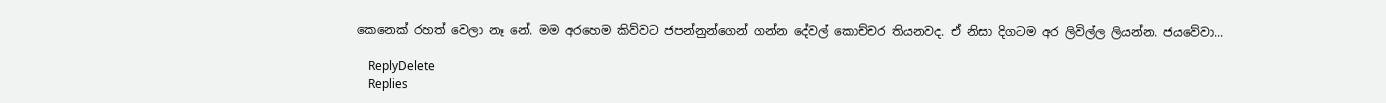කෙනෙක් රහත් වෙලා නෑ නේ. මම අරහෙම කිව්වට ජපන්නුන්ගෙන් ගන්න දේවල් කොච්චර තියනවද. ඒ නිසා දිගටම අර ලිවිල්ල ලියන්න. ජයවේවා...

    ReplyDelete
    Replies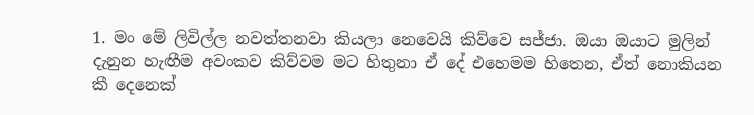1. මං මේ ලිවිල්ල නවත්තනවා කියලා නෙවෙයි කිව්වෙ සජ්ජා. ඔයා ඔයාට මුලින් දැනුන හැඟීම අවංකව කිව්වම මට හිතුනා ඒ දේ එහෙමම හිතෙන, ඒත් නොකියන කී දෙනෙක්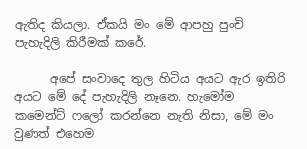ඇතිද කියලා. ඒකයි මං මේ ආපහු පුංචි පැහැදිලි කිරීමක් කරේ.

      අපේ සංවාදෙ තුල හිටිය අයට ඇර ඉතිරි අයට මේ දේ පැහැදිලි නෑනෙ. හැමෝම කමෙන්ට් ෆලෝ කරන්නෙ නැති නිසා, මේ මං වුණත් එහෙම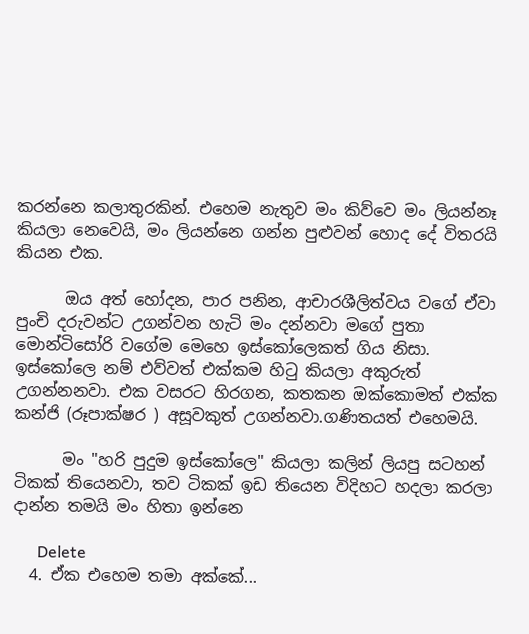කරන්නෙ කලාතුරකින්. එහෙම නැතුව මං කිව්වෙ මං ලියන්නෑ කියලා නෙවෙයි, මං ලියන්නෙ ගන්න පුළුවන් හොද දේ විතරයි කියන එක.

      ඔය අත් හෝදන, පාර පනින, ආචාරශීලිත්වය වගේ ඒවා පුංචි දරුවන්ට උගන්වන හැටි මං දන්නවා මගේ පුතා මොන්ටිසෝරි වගේම මෙහෙ ඉස්කෝලෙකත් ගිය නිසා. ඉස්කෝලෙ නම් එව්වත් එක්කම හිටු කියලා අකුරුත් උගන්නනවා. එක වසරට හිරගන, කතකන ඔක්කොමත් එක්ක කන්ජි (රූපාක්ෂර ) අසූවකුත් උගන්නවා.ගණිතයත් එහෙමයි.

      මං "හරි පුදුම ඉස්කෝලෙ" කියලා කලින් ලියපු සටහන් ටිකක් තියෙනවා, තව ටිකක් ඉඩ තියෙන විදිහට හදලා කරලා දාන්න තමයි මං හිතා ඉන්නෙ

      Delete
  4. ඒක එහෙම තමා අක්කේ...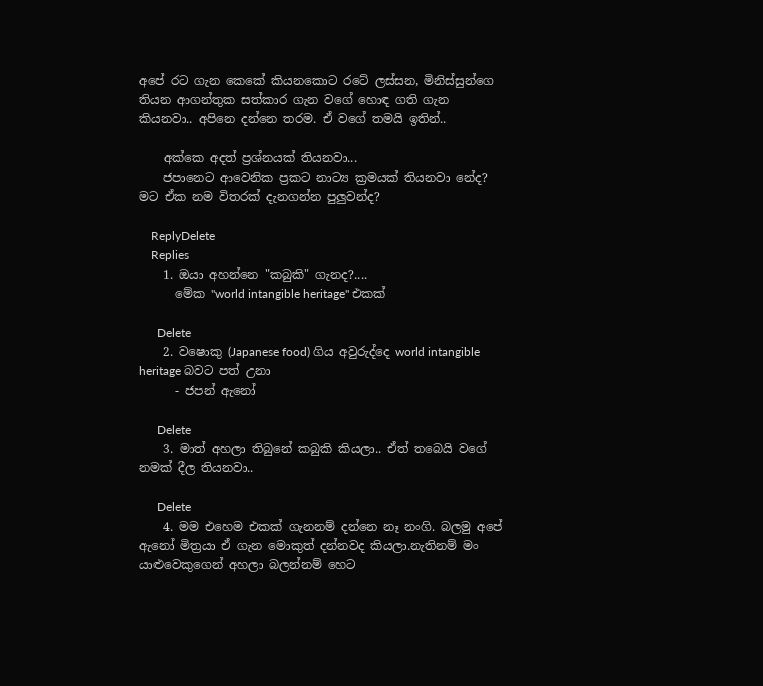අපේ රට ගැන කෙකේ කියනකොට රටේ ලස්සන, මිනිස්සුන්ගෙ තියන ආගන්තුක සත්කාර ගැන වගේ හොඳ ගති ගැන කියනවා.. අපිනෙ දන්නෙ තරම. ඒ වගේ තමයි ඉතින්..

    අක්කෙ අදත් ප්‍රශ්නයක් තියනවා...
    ජපානෙට ආවෙනික ප්‍රකට නාට්‍ය ක්‍රමයක් තියනවා නේද? මට ඒක නම විතරක් දැනගන්න පුලුවන්ද?

    ReplyDelete
    Replies
    1. ඔයා අහන්නෙ "කබුකි" ගැනද?....
      මේක "world intangible heritage" එකක්

      Delete
    2. වෂොකු (Japanese food) ගිය අවුරුද්දෙ world intangible heritage බවට පත් උනා
      - ජපන් ඇනෝ

      Delete
    3. මාත් අහලා තිබුනේ කබුකි කියලා.. ඒත් තබෙයි වගේ නමක් දීල තියනවා..

      Delete
    4. මම එහෙම එකක් ගැනනම් දන්නෙ නෑ නංගි. බලමු අපේ ඇනෝ මිත්‍රයා ඒ ගැන මොකුත් දන්නවද කියලා.නැතිනම් මං යාළුවෙකුගෙන් අහලා බලන්නම් හෙට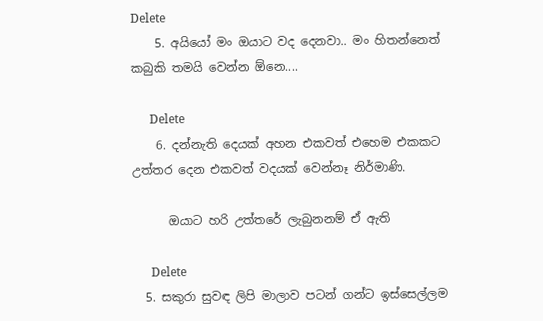Delete
    5. අයියෝ මං ඔයාට වද දෙනවා.. මං හිතන්නෙත් කබුකි තමයි වෙන්න ඕනෙ....

      Delete
    6. දන්නැති දෙයක් අහන එකවත් එහෙම එකකට උත්තර දෙන එකවත් වදයක් වෙන්නෑ නිර්මාණි.

      ඔයාට හරි උත්තරේ ලැබුනනම් ඒ ඇති

      Delete
  5. සකුරා සුවඳ ලිපි මාලාව පටන් ගන්ට ඉස්සෙල්ලම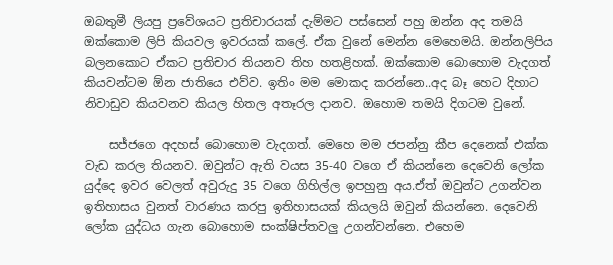ඔබතුමී ලියපු ප්‍රවේශයට ප්‍රතිචාරයක් දැම්මට පස්සෙන් පහු ඔන්න අද තමයි ඔක්කොම ලිපි කියවල ඉවරයක් කලේ. ඒක වුනේ මෙන්න මෙහෙමයි. ඔන්නලිපිය බලනකොට ඒකට ප්‍රතිචාර තියනව තිහ හතළිහක්. ඔක්කොම බොහොම වැදගත් කියවන්ටම ඕන ජාතියෙ එව්ව. ඉතිං මම මොකද කරන්නෙ..අද බෑ හෙට දිහාට නිවාඩුව කියවනව කියල හිතල අතෑරල දානව. ඔහොම තමයි දිගටම වුනේ.

    සජ්ජගෙ අදහස් බොහොම වැදගත්. මෙහෙ මම ජපන්නු කීප දෙනෙක් එක්ක වැඩ කරල තියනව. ඔවුන්ට ඇති වයස 35-40 වගෙ ඒ කියන්නෙ දෙවෙනි ලෝක යුද්දෙ ඉවර වෙලත් අවුරුදු 35 වගෙ ගිහිල්ල ඉපහුනු අය.ඒත් ඔවුන්ට උගන්වන ඉතිහාසය වුනත් වාරණය කරපු ඉතිහාසයක් කියලයි ඔවුන් කියන්නෙ. දෙවෙනි ලෝක යුද්ධය ගැන බොහොම සංක්ෂිප්තවලු උගන්වන්නෙ. එහෙම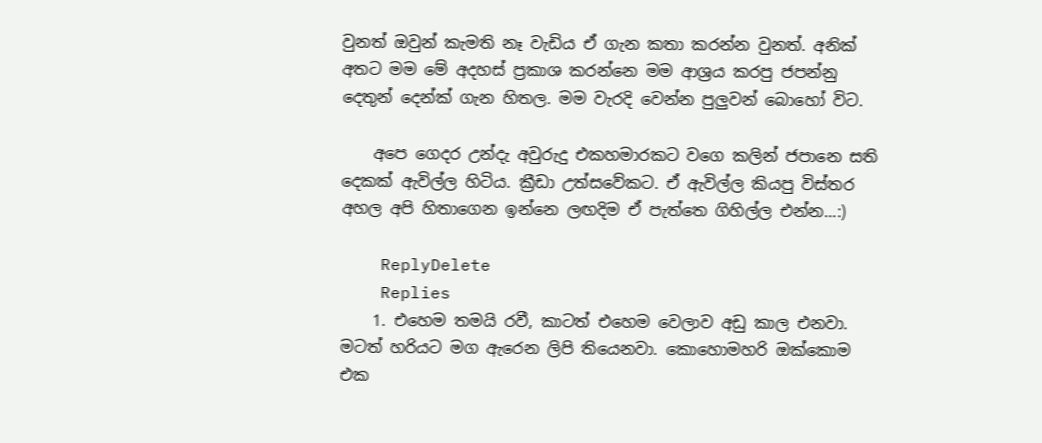වුනත් ඔවුන් කැමති නෑ වැඩිය ඒ ගැන කතා කරන්න වුනත්. අනික් අතට මම මේ අදහස් ප්‍රකාශ කරන්නෙ මම ආශ්‍රය කරපු ජපන්නු දෙතුන් දෙන්ක් ගැන හිතල. මම වැරදි වෙන්න පුලුවන් බොහෝ විට.

    අපෙ ගෙදර උන්දැ අවුරුදු එකහමාරකට වගෙ කලින් ජපානෙ සති දෙකක් ඇවිල්ල හිටිය. ක්‍රීඩා උත්සවේකට. ඒ ඇවිල්ල කියපු විස්තර අහල අපි හිතාගෙන ඉන්නෙ ලඟදිම ඒ පැත්තෙ ගිහිල්ල එන්න...:)

    ReplyDelete
    Replies
    1. එහෙම තමයි රවී, කාටත් එහෙම වෙලාව අඩු කාල එනවා. මටත් හරියට මග ඇරෙන ලිපි තියෙනවා. කොහොමහරි ඔක්කොම එක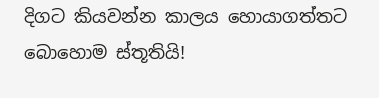දිගට කියවන්න කාලය හොයාගත්තට බොහොම ස්තූතියි!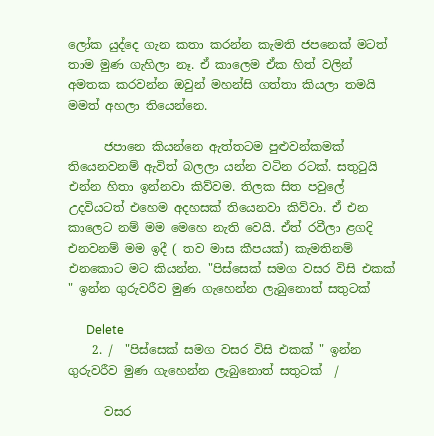ලෝක යුද්දෙ ගැන කතා කරන්න කැමති ජපනෙක් මටත් තාම මුණ ගැහිලා නෑ. ඒ කාලෙම ඒක හිත් වලින් අමතක කරවන්න ඔවුන් මහන්සි ගත්තා කියලා තමයි මමත් අහලා තියෙන්නෙ.

      ජපානෙ කියන්නෙ ඇත්තටම පුළුවන්කමක් තියෙනවනම් ඇවිත් බලලා යන්න වටින රටක්. සතුටුයි එන්න හිතා ඉන්නවා කිව්වම. තිලක සිත පවුලේ උදවියටත් එහෙම අදහසක් තියෙනවා කිව්වා. ඒ එන කාලෙට නම් මම මෙහෙ නැති වෙයි. ඒත් රවීලා ළගදි එනවනම් මම ඉදී ( තව මාස කීපයක්) කැමතිනම් එනකොට මට කියන්න. "පිස්සෙක් සමග වසර විසි එකක් " ඉන්න ගුරුවරීව මුණ ගැහෙන්න ලැබුනොත් සතුටක්

      Delete
    2. /  "පිස්සෙක් සමග වසර විසි එකක් " ඉන්න ගුරුවරීව මුණ ගැහෙන්න ලැබුනොත් සතුටක්  /

      වසර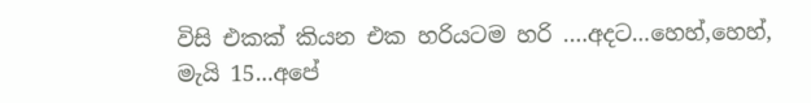විසි එකක් කියන එක හරියටම හරි ….අදට...හෙහ්,හෙහ්, මැයි 15...අපේ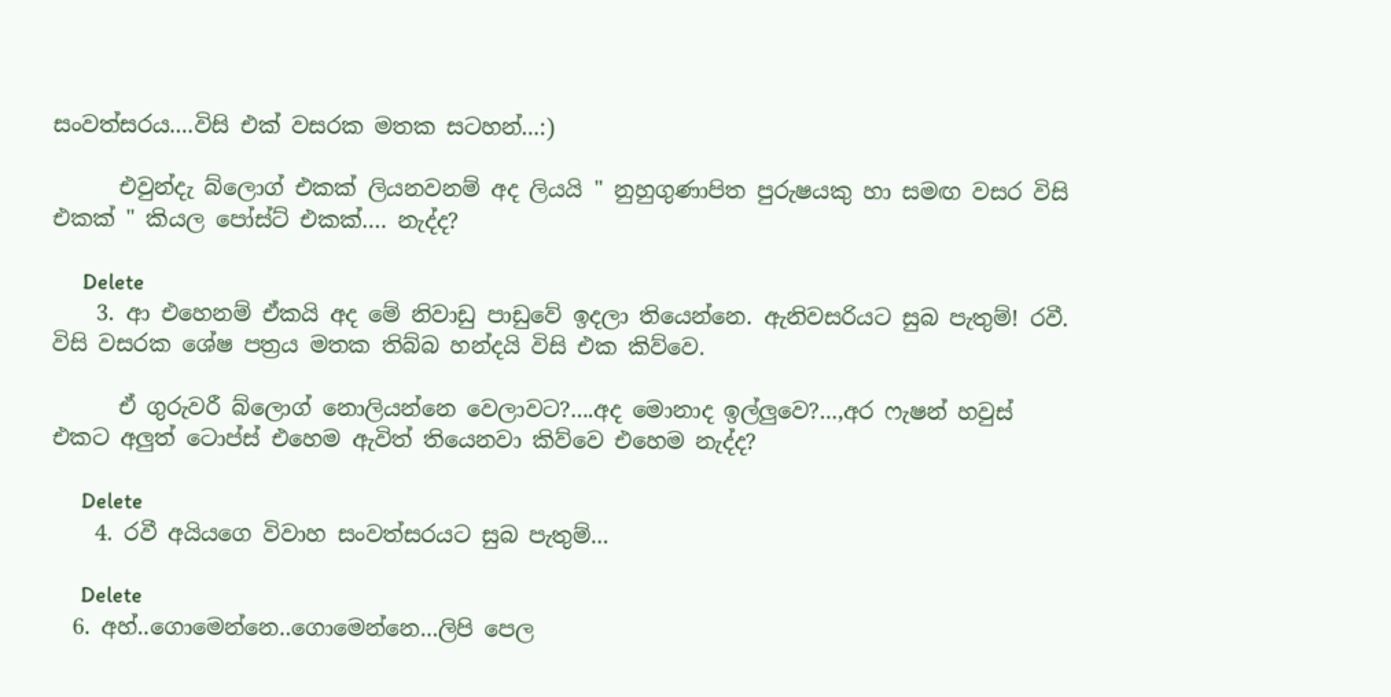සංවත්සරය....විසි එක් වසරක මතක සටහන්...:)

      එවුන්දැ බ්ලොග් එකක් ලියනවනම් අද ලියයි " නුහුගුණාපිත පුරුෂයකු හා සමඟ වසර විසි එකක් " කියල පෝස්ට් එකක්…. නැද්ද?

      Delete
    3. ආ එහෙනම් ඒකයි අද මේ නිවාඩු පාඩුවේ ඉදලා තියෙන්නෙ. ඇනිවසරියට සුබ පැතුම්! රවී. විසි වසරක ශේෂ පත්‍රය මතක තිබ්බ හන්දයි විසි එක කිව්වෙ.

      ඒ ගුරුවරී බ්ලොග් නොලියන්නෙ වෙලාවට?....අද මොනාද ඉල්ලුවෙ?...,අර ෆැෂන් හවුස් එකට අලුත් ටොප්ස් එහෙම ඇවිත් තියෙනවා කිව්වෙ එහෙම නැද්ද?

      Delete
    4. රවී අයියගෙ විවාහ සංවත්සරයට සුබ පැතුම්...

      Delete
  6. අහ්..ගොමෙන්නෙ..ගොමෙන්නෙ...ලිපි පෙල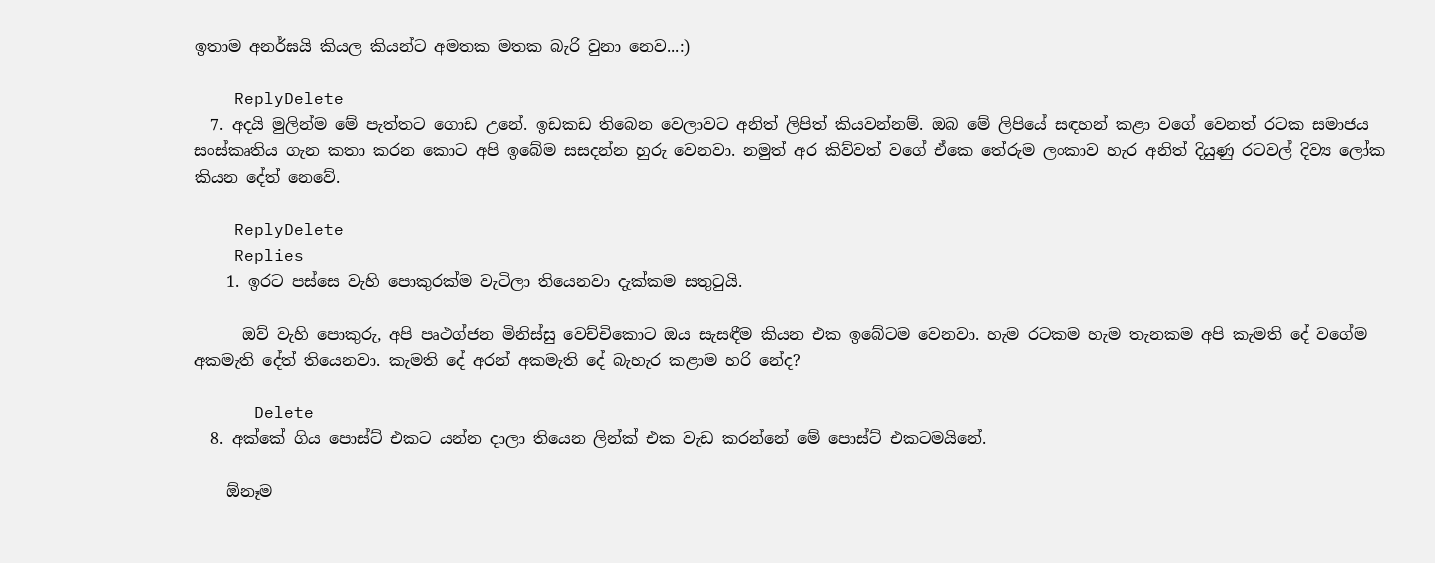ඉතාම අනර්ඝයි කියල කියන්ට අමතක මතක බැරි වුනා නෙව...:)

    ReplyDelete
  7. අදයි මුලින්ම මේ පැත්තට ගොඩ උනේ. ඉඩකඩ තිබෙන වෙලාවට අනිත් ලිපිත් කියවන්නම්. ඔබ මේ ලිපියේ සඳහන් කළා වගේ වෙනත් රටක සමාජය සංස්කෘතිය ගැන කතා කරන කොට අපි ඉබේම සසදන්න හුරු වෙනවා. නමුත් අර කිව්වත් වගේ ඒකෙ තේරුම ලංකාව හැර අනිත් දියුණු රටවල් දිව්‍ය ලෝක කියන දේත් නෙවේ.

    ReplyDelete
    Replies
    1. ඉරට පස්සෙ වැහි පොකුරක්ම වැටිලා තියෙනවා දැක්කම සතුටුයි.

      ඔව් වැහි පොකුරු, අපි පෘථග්ජන මිනිස්සු වෙච්චිකොට ඔය සැසඳීම කියන එක ඉබේටම වෙනවා. හැම රටකම හැම තැනකම අපි කැමති දේ වගේම අකමැති දේත් තියෙනවා. කැමති දේ අරන් අකමැති දේ බැහැර කළාම හරි නේද?

      Delete
  8. අක්කේ ගිය පොස්ට් එකට යන්න දාලා තියෙන ලින්ක් එක වැඩ කරන්නේ මේ පොස්ට් එකටමයිනේ.

    ඕනෑම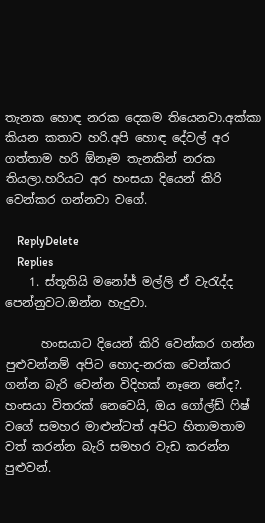තැනක හොඳ නරක දෙකම තියෙනවා.අක්කා කියන කතාව හරි.අපි හොඳ දේවල් අර ගත්තාම හරි ඕනෑම තැනකින් නරක තියලා.හරියට අර හංසයා දියෙන් කිරි වෙන්කර ගන්නවා වගේ.

    ReplyDelete
    Replies
    1. ස්තූතියි මනෝජ් මල්ලි ඒ වැරැද්ද පෙන්නුවට.ඔන්න හැදුවා.

      හංසයාට දියෙන් කිරි වෙන්කර ගන්න පුළුවන්නම් අපිට හොද-නරක වෙන්කර ගන්න බැරි වෙන්න විදිහක් නෑනෙ නේද?. හංසයා විතරක් නෙවෙයි, ඔය ගෝල්ඩ් ෆිෂ් වගේ සමහර මාළුන්ටත් අපිට හිතාමතාම වත් කරන්න බැරි සමහර වැඩ කරන්න පුළුවන්.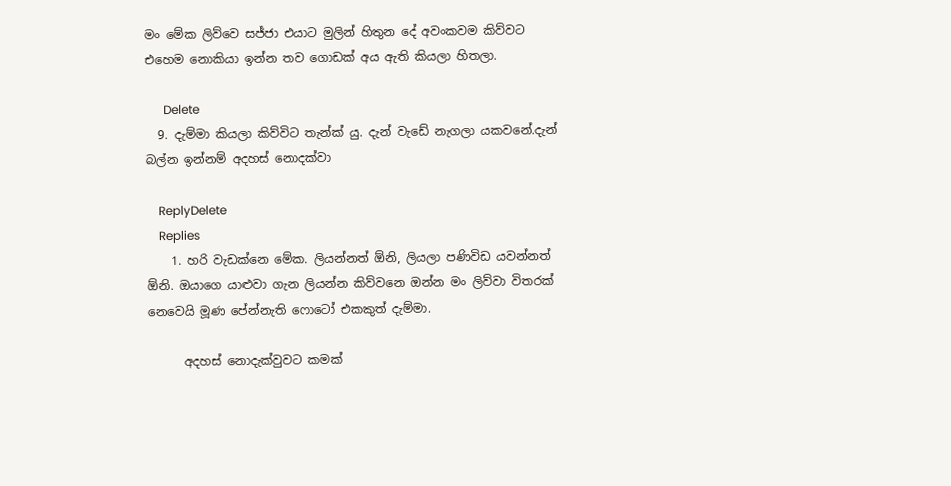මං මේක ලිව්වෙ සජ්ජා එයාට මුලින් හිතුන දේ අවංකවම කිව්වට එහෙම නොකියා ඉන්න තව ගොඩක් අය ඇති කියලා හිතලා.

      Delete
  9. දැම්මා කියලා කිව්විට තැන්ක් යු. දැන් වැ‍ඩේ නැගලා යකවනේ.දැන් බල්න ඉන්නම් අදහස් නොදක්වා

    ReplyDelete
    Replies
    1. හරි වැඩක්නෙ මේක. ලියන්නත් ඕනි, ලියලා පණිවිඩ යවන්නත් ඕනි. ඔයාගෙ යාළුවා ගැන ලියන්න කිව්වනෙ ඔන්න මං ලිව්වා විතරක් නෙවෙයි මූණ පේන්නැති ෆොටෝ එකකුත් දැම්මා.

      අදහස් නොදැක්වුවට කමක්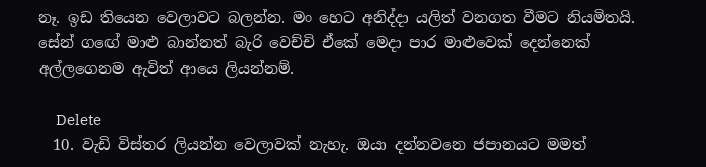නෑ. ඉඩ තියෙන වෙලාවට බලන්න. මං හෙට අනිද්දා යලිත් වනගත වීමට නියමිතයි. සේන් ගඟේ මාළු බාන්නත් බැරි වෙච්චි ඒකේ මෙදා පාර මාළුවෙක් දෙන්නෙක් අල්ලගෙනම ඇවිත් ආයෙ ලියන්නම්.

      Delete
  10. වැඩි විස්තර ලියන්න වෙලාවක් නැහැ. ඔයා දන්නවනෙ ජපානයට මමත්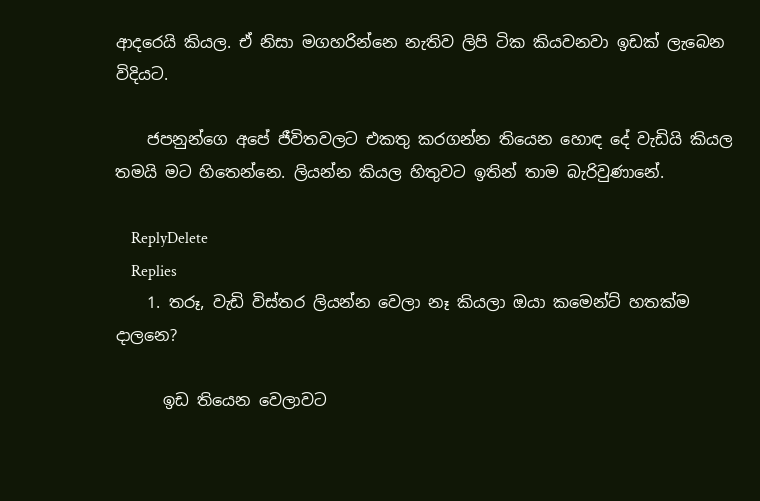ආදරෙයි කියල. ඒ නිසා මගහරින්නෙ නැතිව ලිපි ටික කියවනවා ඉඩක් ලැබෙන විදියට.

    ජපනුන්ගෙ අපේ ජීවිතවලට එකතු කරගන්න තියෙන හොඳ දේ වැඩියි කියල තමයි මට හිතෙන්නෙ. ලියන්න කියල හිතුවට ඉතින් තාම බැරිවුණානේ.

    ReplyDelete
    Replies
    1. තරූ, වැඩි විස්තර ලියන්න වෙලා නෑ කියලා ඔයා කමෙන්ට් හතක්ම දාලනෙ?

      ඉඩ තියෙන වෙලාවට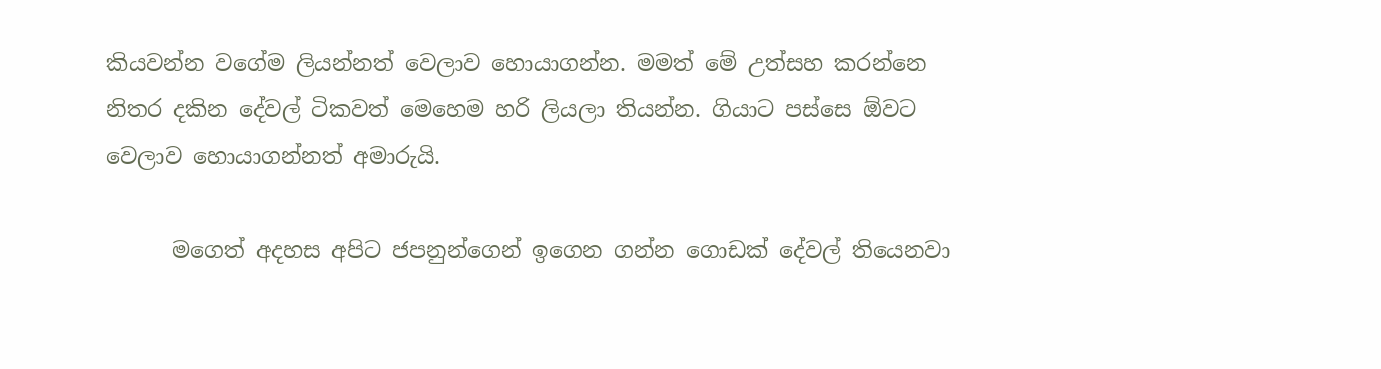කියවන්න වගේම ලියන්නත් වෙලාව හොයාගන්න. මමත් මේ උත්සහ කරන්නෙ නිතර දකින දේවල් ටිකවත් මෙහෙම හරි ලියලා තියන්න. ගියාට පස්සෙ ඕවට වෙලාව හොයාගන්නත් අමාරුයි.

      මගෙත් අදහස අපිට ජපනුන්ගෙන් ඉගෙන ගන්න ගොඩක් දේවල් තියෙනවා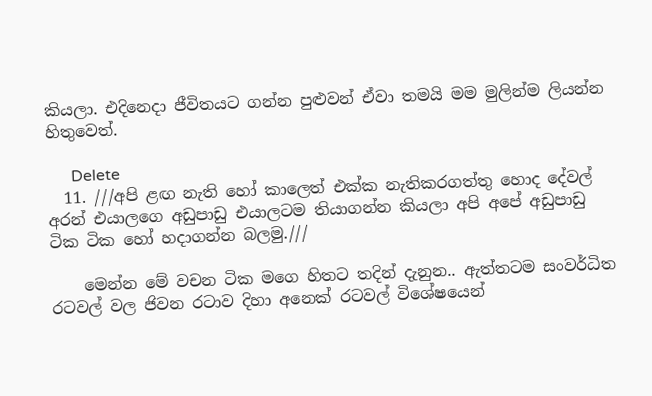කියලා. එදිනෙදා ජීවිතයට ගන්න පුළුවන් ඒවා තමයි මම මුලින්ම ලියන්න හිතුවෙත්.

      Delete
  11. ///අපි ළඟ නැති හෝ කාලෙත් එක්ක නැතිකරගත්තු හොද දේවල් අරන් එයාලගෙ අඩුපාඩු එයාලටම තියාගන්න කියලා අපි අපේ අඩුපාඩු ටික ටික හෝ හදාගන්න බලමු.///

    මෙන්න මේ වචන ටික මගෙ හිතට තදින් දැනුන.. ඇත්තටම සංවර්ධිත රටවල් වල ජිවන රටාව දිහා අනෙක් රටවල් විශේෂයෙන්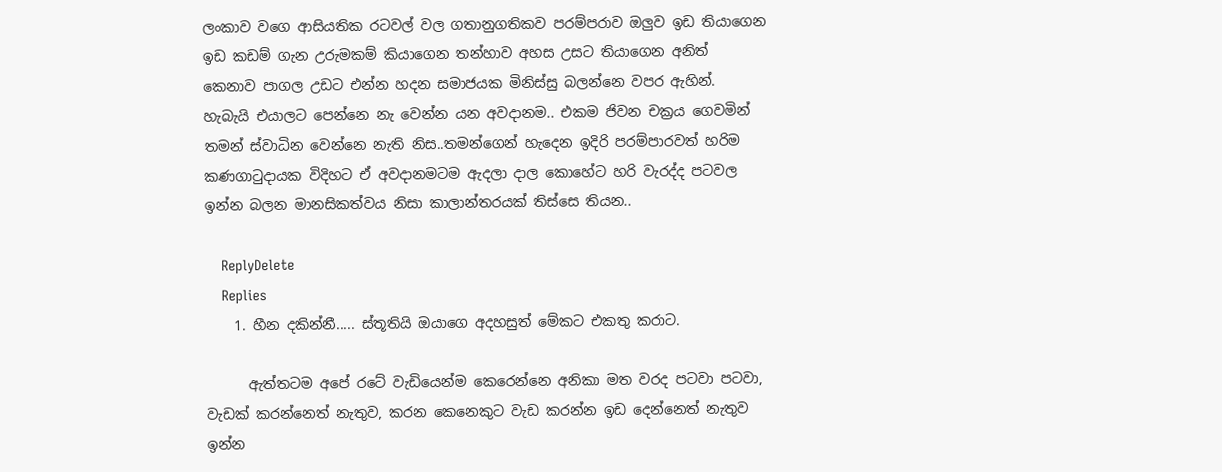ලංකාව වගෙ ආසියතික රටවල් වල ගතානුගතිකව පරම්පරාව ඔලුව ඉඩ තියාගෙන ඉඩ කඩම් ගැන උරුමකම් කියාගෙන තන්හාව අහස උසට තියාගෙන අනිත් කෙනාව පාගල උඩට එන්න හදන සමාජයක මිනිස්සු බලන්නෙ වපර ඇහින්. හැබැයි එයාලට පෙන්නෙ නැ වෙන්න යන අවදානම.. එකම ජිවන චක්‍රය ගෙවමින් තමන් ස්වාධින වෙන්නෙ නැති නිස..තමන්ගෙන් හැදෙන ඉදිරි පරම්පාරවත් හරිම කණගාටුදායක විදිහට ඒ අවදානමටම ඇදලා දාල කොහේට හරි වැරද්ද පටවල ඉන්න බලන මානසිකත්වය නිසා කාලාන්තරයක් තිස්සෙ තියන..

    ReplyDelete
    Replies
    1. හීන දකින්නී..... ස්තූතියි ඔයාගෙ අදහසුත් මේකට එකතු කරාට.

      ඇත්තටම අපේ රටේ වැඩියෙන්ම කෙරෙන්නෙ අනිකා මත වරද පටවා පටවා, වැඩක් කරන්නෙත් නැතුව, කරන කෙනෙකුට වැඩ කරන්න ඉඩ දෙන්නෙත් නැතුව ඉන්න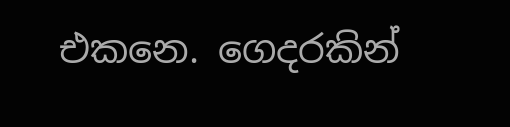එකනෙ. ගෙදරකින්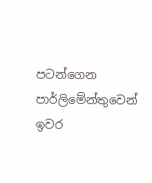පටන්ගෙන පාර්ලිමේන්තුවෙන් ඉවර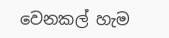වෙනකල් හැම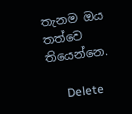තැනම ඔය තත්වෙ තියෙන්නෙ.

      Delete